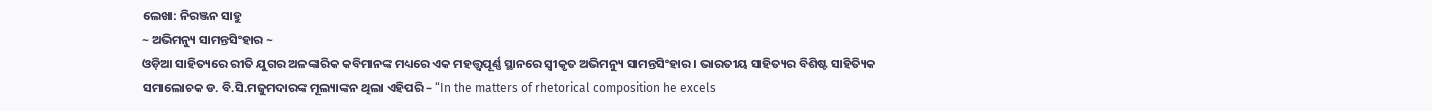ଲେଖା: ନିରଞ୍ଜନ ସାହୁ
~ ଅଭିମନ୍ୟୁ ସାମନ୍ତସିଂହାର ~
ଓଡ଼ିଆ ସାହିତ୍ୟରେ ରୀତି ଯୁଗର ଅଳଙ୍କାରିକ କବିମାନଙ୍କ ମଧ୍ୟରେ ଏକ ମହତ୍ତ୍ୱପୂର୍ଣ୍ଣ ସ୍ଥାନରେ ସ୍ଵୀକୃତ ଅଭିମନ୍ୟୁ ସାମନ୍ତସିଂହାର । ଭାରତୀୟ ସାହିତ୍ୟର ବିଶିଷ୍ଟ ସାହିତ୍ୟିକ ସମାଲୋଚକ ଡ. ବି.ସି.ମଜୁମଦାରଙ୍କ ମୂଲ୍ୟାଙ୍କନ ଥିଲା ଏହିପରି – “In the matters of rhetorical composition he excels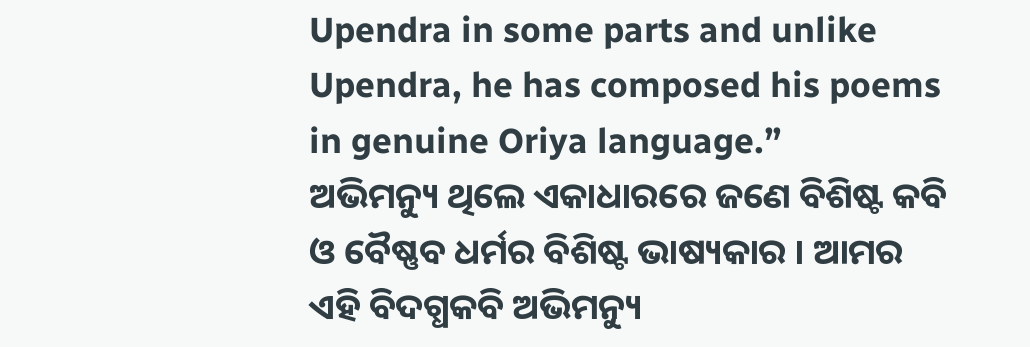Upendra in some parts and unlike Upendra, he has composed his poems in genuine Oriya language.”
ଅଭିମନ୍ୟୁ ଥିଲେ ଏକାଧାରରେ ଜଣେ ବିଶିଷ୍ଟ କବି ଓ ବୈଷ୍ଣବ ଧର୍ମର ବିଶିଷ୍ଟ ଭାଷ୍ୟକାର । ଆମର ଏହି ବିଦଗ୍ଧକବି ଅଭିମନ୍ୟୁ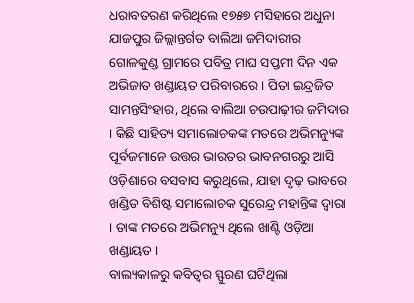ଧରାବତରଣ କରିଥିଲେ ୧୭୫୭ ମସିହାରେ ଅଧୁନା ଯାଜପୁର ଜିଲ୍ଲାନ୍ତର୍ଗତ ବାଲିଆ ଜମିଦାରୀର ଗୋଳକୁଣ୍ଡ ଗ୍ରାମରେ ପବିତ୍ର ମାଘ ସପ୍ତମୀ ଦିନ ଏକ ଅଭିଜାତ ଖଣ୍ଡାୟତ ପରିବାରରେ । ପିତା ଇନ୍ଦ୍ରଜିତ ସାମନ୍ତସିଂହାର, ଥିଲେ ବାଲିଆ ଚଉପାଢ଼ୀର ଜମିଦାର । କିଛି ସାହିତ୍ୟ ସମାଲୋଚକଙ୍କ ମତରେ ଅଭିମନ୍ୟୁଙ୍କ ପୂର୍ବଜମାନେ ଉତ୍ତର ଭାରତର ଭାବନଗରରୁ ଆସି ଓଡ଼ିଶାରେ ବସବାସ କରୁଥିଲେ, ଯାହା ଦୃଢ଼ ଭାବରେ ଖଣ୍ଡିତ ବିଶିଷ୍ଟ ସମାଲୋଚକ ସୁରେନ୍ଦ୍ର ମହାନ୍ତିଙ୍କ ଦ୍ବାରା । ତାଙ୍କ ମତରେ ଅଭିମନ୍ୟୁ ଥିଲେ ଖାଣ୍ଟି ଓଡ଼ିଆ ଖଣ୍ଡାୟତ ।
ବାଲ୍ୟକାଳରୁ କବିତ୍ଵର ସ୍ଫୁରଣ ଘଟିଥିଲା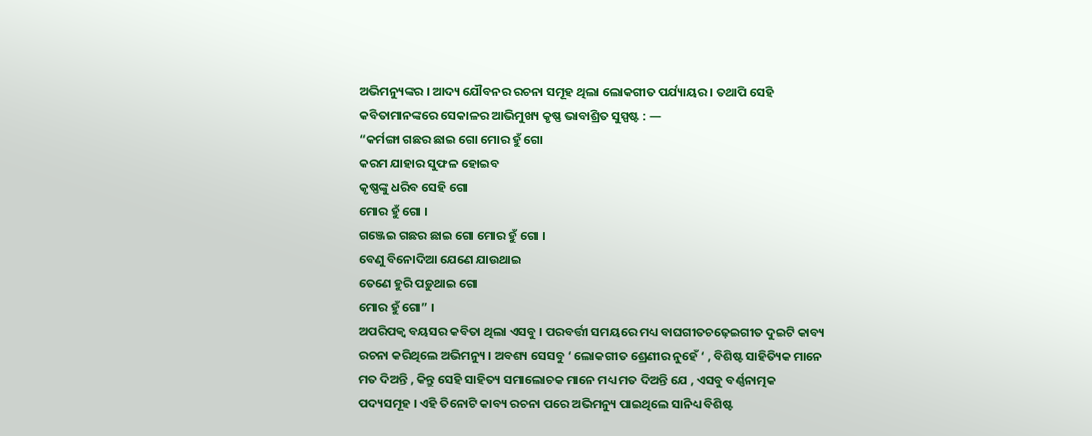ଅଭିମନ୍ୟୁଙ୍କର । ଆଦ୍ୟ ଯୌବନର ରଚନା ସମୂହ ଥିଲା ଲୋକଗୀତ ପର୍ଯ୍ୟାୟର । ତଥାପି ସେହି କବିତାମାନଙ୍କରେ ସେକାଳର ଆଭିମୁଖ୍ୟ କୃଷ୍ଣ ଭାବାଶ୍ରିତ ସୁସ୍ପଷ୍ଟ : —
“କର୍ମଙ୍ଗା ଗଛର ଛାଇ ଗୋ ମୋର ହୁଁ ଗୋ
କରମ ଯାହାର ସୁଫଳ ହୋଇବ
କୃଷ୍ଣଙ୍କୁ ଧରିବ ସେହି ଗୋ
ମୋର ହୁଁ ଗୋ ।
ଗଞ୍ଜେଇ ଗଛର ଛାଇ ଗୋ ମୋର ହୁଁ ଗୋ ।
ବେଣୁ ବିନୋଦିଆ ଯେଣେ ଯାଉଥାଇ
ତେଣେ ହୁରି ପଡ଼ୁଥାଇ ଗୋ
ମୋର ହୁଁ ଗୋ” ।
ଅପରିପକ୍ବ ବୟସର କବିତା ଥିଲା ଏସବୁ । ପରବର୍ତ୍ତୀ ସମୟରେ ମଧ୍ୟ ବାଘଗୀତଚଢ଼େଇଗୀତ ଦୁଇଟି କାବ୍ୟ ରଚନା କରିଥିଲେ ଅଭିମନ୍ୟୁ । ଅବଶ୍ୟ ସେସବୁ ‘ ଲୋକଗୀତ ଶ୍ରେଣୀର ନୁହେଁ ‘ , ବିଶିଷ୍ଟ ସାହିତ୍ୟିକ ମାନେ ମତ ଦିଅନ୍ତି , କିନ୍ତୁ ସେହି ସାହିତ୍ୟ ସମାଲୋଚକ ମାନେ ମଧ୍ୟ ମତ ଦିଅନ୍ତି ଯେ , ଏସବୁ ବର୍ଣ୍ଣନାତ୍ମକ ପଦ୍ୟସମୂହ । ଏହି ତିନୋଟି କାବ୍ୟ ରଚନା ପରେ ଅଭିମନ୍ୟୁ ପାଇଥିଲେ ସାନିଧ୍ୟ ବିଶିଷ୍ଟ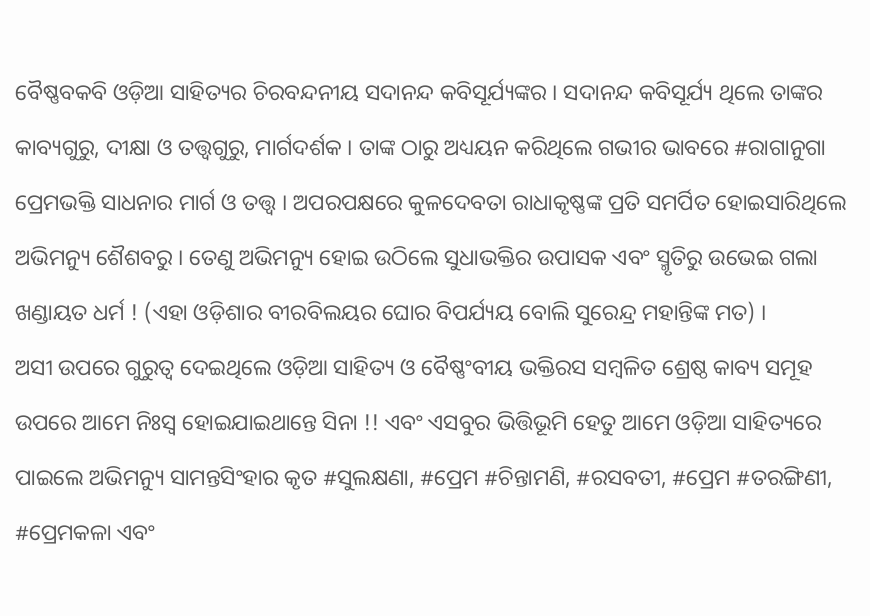ବୈଷ୍ଣବକବି ଓଡ଼ିଆ ସାହିତ୍ୟର ଚିରବନ୍ଦନୀୟ ସଦାନନ୍ଦ କବିସୂର୍ଯ୍ୟଙ୍କର । ସଦାନନ୍ଦ କବିସୂର୍ଯ୍ୟ ଥିଲେ ତାଙ୍କର କାବ୍ୟଗୁରୁ, ଦୀକ୍ଷା ଓ ତତ୍ତ୍ଵଗୁରୁ, ମାର୍ଗଦର୍ଶକ । ତାଙ୍କ ଠାରୁ ଅଧ୍ୟୟନ କରିଥିଲେ ଗଭୀର ଭାବରେ #ରାଗାନୁଗା ପ୍ରେମଭକ୍ତି ସାଧନାର ମାର୍ଗ ଓ ତତ୍ତ୍ଵ ‌। ଅପରପକ୍ଷରେ କୁଳଦେବତା ରାଧାକୃଷ୍ଣଙ୍କ ପ୍ରତି ସମର୍ପିତ ହୋଇସାରିଥିଲେ ଅଭିମନ୍ୟୁ ଶୈଶବରୁ । ତେଣୁ ଅଭିମନ୍ୟୁ ହୋଇ ଉଠିଲେ ସୁଧାଭକ୍ତିର ଉପାସକ ଏବଂ ସ୍ମୃତିରୁ ଉଭେଇ ଗଲା ଖଣ୍ଡାୟତ ଧର୍ମ ! (ଏହା ଓଡ଼ିଶାର ବୀରବିଲୟର ଘୋର ବିପର୍ଯ୍ୟୟ ବୋଲି ସୁରେନ୍ଦ୍ର ମହାନ୍ତିଙ୍କ ମତ) ।
ଅସୀ ଉପରେ ଗୁରୁତ୍ବ ଦେଇଥିଲେ ଓଡ଼ିଆ ସାହିତ୍ୟ ଓ ବୈଷ୍ଣଂବୀୟ ଭକ୍ତିରସ ସମ୍ବଳିତ ଶ୍ରେଷ୍ଠ କାବ୍ୟ ସମୂହ ଉପରେ ଆମେ ନିଃସ୍ଵ ହୋଇଯାଇଥାନ୍ତେ ସିନା !! ଏବଂ ଏସବୁର ଭିତ୍ତିଭୂମି ହେତୁ ଆମେ ଓଡ଼ିଆ ସାହିତ୍ୟରେ ପାଇଲେ ଅଭିମନ୍ୟୁ ସାମନ୍ତସିଂହାର କୃତ #ସୁଲକ୍ଷଣା, #ପ୍ରେମ #ଚିନ୍ତାମଣି, #ରସବତୀ, #ପ୍ରେମ #ତରଙ୍ଗିଣୀ, #ପ୍ରେମକଳା ଏବଂ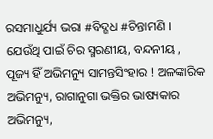ରସମାଧୁର୍ଯ୍ୟ ଭରା #ବିଦ୍ଗଧ #ଚିନ୍ତାମଣି । ଯେଉଁଥି ପାଇଁ ଚିର ସ୍ମରଣୀୟ, ବନ୍ଦନୀୟ , ପୂଜ୍ୟ ହିଁ ଅଭିମନ୍ୟୁ ସାମନ୍ତସିଂହାର ! ଅଳଙ୍କାରିକ ଅଭିମନ୍ୟୁ, ରାଗାନୁଗା ଭକ୍ତିର ଭାଷ୍ୟକାର ଅଭିମନ୍ୟୁ,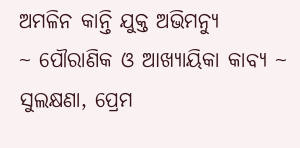ଅମଳିନ କାନ୍ତି ଯୁକ୍ତ ଅଭିମନ୍ୟୁ
~ ପୌରାଣିକ ଓ ଆଖ୍ୟାୟିକା କାବ୍ୟ ~
ସୁଲକ୍ଷଣା, ପ୍ରେମ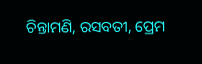ଚିନ୍ତାମଣି, ରସବତୀ, ପ୍ରେମ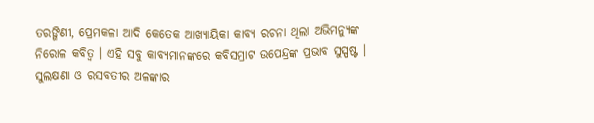ତରଙ୍ଗିଣୀ, ପ୍ରେମକଳା ଆଦି କେତେକ ଆଖ୍ୟାୟିକା କାବ୍ୟ ରଚନା ଥିଲା ଅଭିମନ୍ୟୁଙ୍କ ନିରୋଳ କବିତ୍ଵ ।‌ ଏହି ସବୁ କାବ୍ୟମାନଙ୍କରେ କବିସମ୍ରାଟ ଉପେନ୍ଦ୍ରଙ୍କ ପ୍ରଭାବ ସୁସ୍ପଷ୍ଟ । ସୁଲକ୍ଷଣା ଓ ରସବତୀର ଅଳଙ୍କାର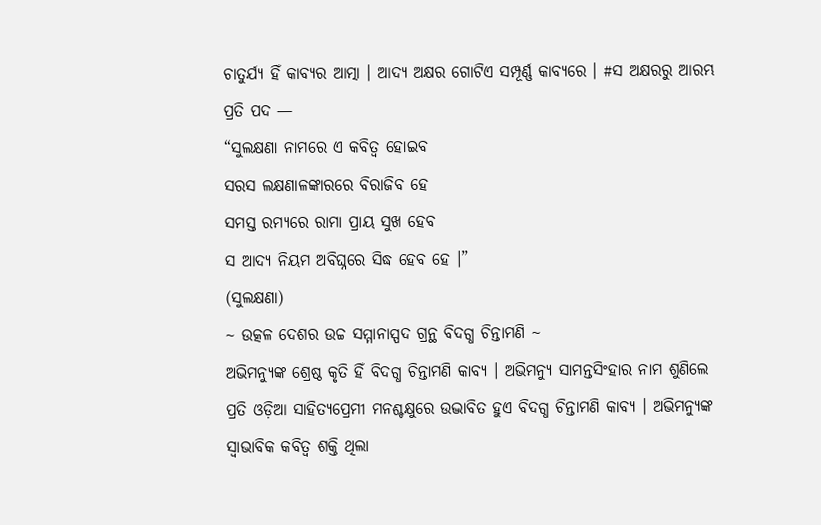ଚାତୁର୍ଯ୍ୟ ହିଁ କାବ୍ୟର ଆତ୍ମା । ଆଦ୍ୟ ଅକ୍ଷର ଗୋଟିଏ ସମ୍ପୂର୍ଣ୍ଣ କାବ୍ୟରେ । #ସ ଅକ୍ଷରରୁ ଆରମ୍ଭ ପ୍ରତି ପଦ —
“ସୁଲକ୍ଷଣା ନାମରେ ଏ କବିତ୍ଵ ହୋଇବ
ସରସ ଲକ୍ଷଣାଳଙ୍କାରରେ ବିରାଜିବ ହେ
ସମସ୍ତ ରମ୍ୟରେ ରାମା ପ୍ରାୟ ସୁଖ ହେବ
ସ ଆଦ୍ୟ ନିୟମ ଅବିଘ୍ନରେ ସିଦ୍ଧ ହେବ ହେ ।”
(ସୁଲକ୍ଷଣା)
~ ଉତ୍କଳ ଦେଶର ଉଚ୍ଚ ସମ୍ମାନାସ୍ପଦ ଗ୍ରନ୍ଥ ବିଦଗ୍ଧ ଚିନ୍ତାମଣି ~
ଅଭିମନ୍ୟୁଙ୍କ ଶ୍ରେଷ୍ଠ କୃତି ହିଁ ବିଦଗ୍ଧ ଚିନ୍ତାମଣି କାବ୍ୟ । ଅଭିମନ୍ୟୁ ସାମନ୍ତସିଂହାର ନାମ ଶୁଣିଲେ ପ୍ରତି ଓଡ଼ିଆ ସାହିତ୍ୟପ୍ରେମୀ ମନଶ୍ଚକ୍ଷୁରେ ଉଦ୍ଭାବିତ ହୁଏ ବିଦଗ୍ଧ ଚିନ୍ତାମଣି କାବ୍ୟ । ଅଭିମନ୍ୟୁଙ୍କ ସ୍ଵାଭାବିକ କବିତ୍ଵ ଶକ୍ତି ଥିଲା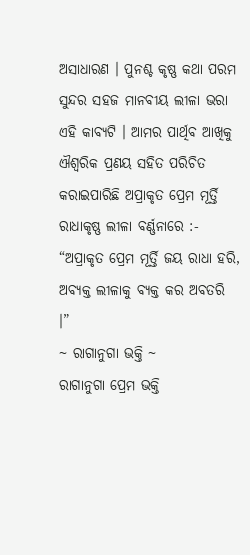ଅସାଧାରଣ । ପୁନଶ୍ଚ କୃଷ୍ଣ କଥା ପରମ ସୁନ୍ଦର ସହଜ ମାନବୀୟ ଲୀଳା ଭରା ଏହି କାବ୍ୟଟି । ଆମର ପାର୍ଥିବ ଆଖିକୁ ଐଶ୍ୱରିକ ପ୍ରଣୟ ସହିତ ପରିଚିତ କରାଇପାରିଛି ଅପ୍ରାକୃତ ପ୍ରେମ ମୂର୍ତ୍ତି ରାଧାକୃଷ୍ଣ ଲୀଳା ବର୍ଣ୍ଣନାରେ :-
“ଅପ୍ରାକୃତ ପ୍ରେମ ମୂର୍ତ୍ତି ଜୟ ରାଧା ହରି,
ଅବ୍ୟକ୍ତ ଲୀଳାକୁ ବ୍ୟକ୍ତ କର ଅବତରି ।”
~ ରାଗାନୁଗା ଭକ୍ତି ~
ରାଗାନୁଗା ପ୍ରେମ ଭକ୍ତି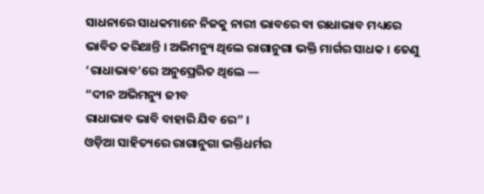ସାଧନାରେ ସାଧକମାନେ ନିଜକୁ ନାରୀ ଭାବରେ ବା ରାଧାଭାବ ମଧ୍ୟରେ ଭାବିତ କରିଥାନ୍ତି । ଅଭିମନ୍ୟୁ ଥିଲେ ରାଗାନୁଗା ଭକ୍ତି ମାର୍ଗର ସାଧକ । ତେଣୁ ‘ରାଧାଭାବ’ରେ ଅନୁପ୍ରେରିତ ଥିଲେ —
“ଦୀନ ଅଭିମନ୍ୟୁ ଜୀବ
ରାଧାଭାବ ଭାବି ବାହାରି ଯିବ ରେ” ।
ଓଡ଼ିଆ ସାହିତ୍ୟରେ ରାଗାନୁଗା ଭକ୍ତିଧର୍ମର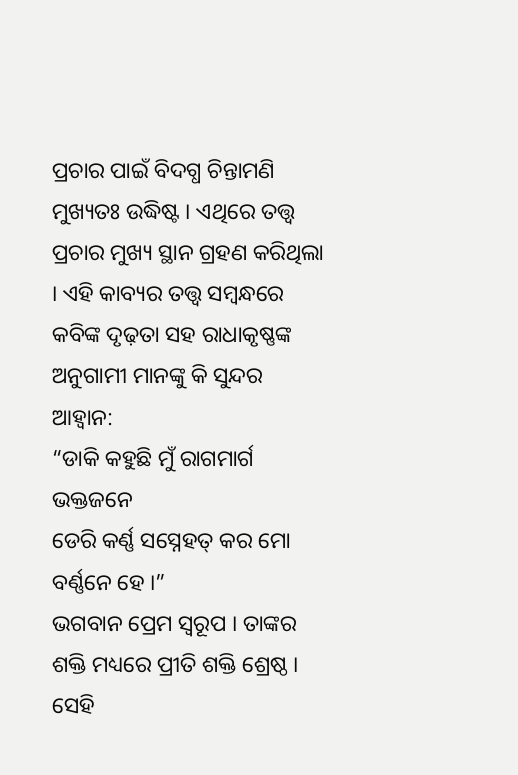ପ୍ରଚାର ପାଇଁ ବିଦଗ୍ଧ ଚିନ୍ତାମଣି ମୁଖ୍ୟତଃ ଉଦ୍ଧିଷ୍ଟ । ଏଥିରେ ତତ୍ତ୍ଵ ପ୍ରଚାର ମୁଖ୍ୟ ସ୍ଥାନ ଗ୍ରହଣ କରିଥିଲା । ଏହି କାବ୍ୟର ତତ୍ତ୍ଵ ସମ୍ବନ୍ଧରେ କବିଙ୍କ ଦୃଢ଼ତା ସହ ରାଧାକୃଷ୍ଣଙ୍କ ଅନୁଗାମୀ ମାନଙ୍କୁ କି ସୁନ୍ଦର ଆହ୍ବାନ:
“ଡାକି କହୁଛି ମୁଁ ରାଗମାର୍ଗ ଭକ୍ତଜନେ
ଡେରି କର୍ଣ୍ଣ ସସ୍ନେହତ୍ କର ମୋ ବର୍ଣ୍ଣନେ ହେ ।”
ଭଗବାନ ପ୍ରେମ ସ୍ବରୂପ । ତାଙ୍କର ଶକ୍ତି ମଧ୍ୟରେ ପ୍ରୀତି ଶକ୍ତି ଶ୍ରେଷ୍ଠ । ସେହି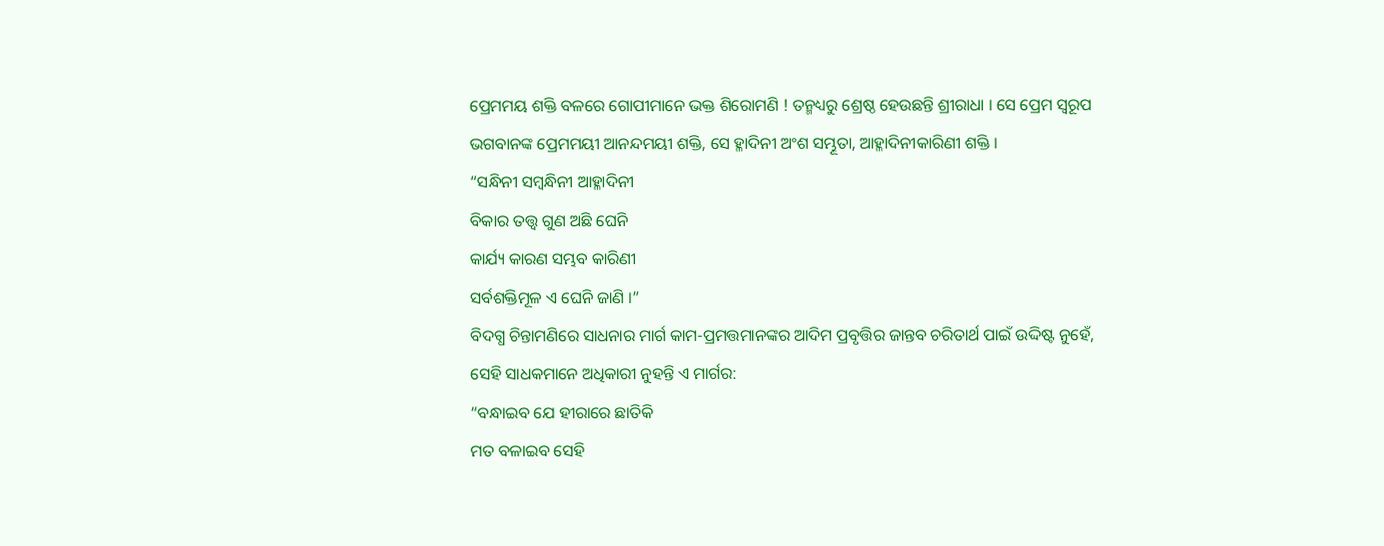ପ୍ରେମମୟ ଶକ୍ତି ବଳରେ ଗୋପୀମାନେ ଭକ୍ତ ଶିରୋମଣି ! ତନ୍ମଧ୍ୟରୁ ଶ୍ରେଷ୍ଠ ହେଉଛନ୍ତି ଶ୍ରୀରାଧା । ସେ ପ୍ରେମ ସ୍ବରୂପ ଭଗବାନଙ୍କ ପ୍ରେମମୟୀ ଆନନ୍ଦମୟୀ ଶକ୍ତି, ସେ ହ୍ଳାଦିନୀ ଅଂଶ ସମ୍ଭୂତା, ଆହ୍ଳାଦିନୀକାରିଣୀ ଶକ୍ତି ।
“ସନ୍ଧିନୀ ସମ୍ବନ୍ଧିନୀ ଆହ୍ଳାଦିନୀ
ବିକାର ତତ୍ତ୍ଵ ଗୁଣ ଅଛି ଘେନି
କାର୍ଯ୍ୟ କାରଣ ସମ୍ଭବ କାରିଣୀ
ସର୍ବଶକ୍ତିମୂଳ ଏ ଘେନି ଜାଣି ।”
ବିଦଗ୍ଧ ଚିନ୍ତାମଣିରେ ସାଧନାର ମାର୍ଗ କାମ-ପ୍ରମତ୍ତମାନଙ୍କର ଆଦିମ ପ୍ରବୃତ୍ତିର ଜାନ୍ତବ ଚରିତାର୍ଥ ପାଇଁ ଉଦ୍ଦିଷ୍ଟ ନୁହେଁ, ସେହି ସାଧକମାନେ ଅଧିକାରୀ ନୁହନ୍ତି ଏ ମାର୍ଗର:
“ବନ୍ଧାଇବ ଯେ ହୀରାରେ ଛାତିକି
ମତ ବଳାଇବ ସେହି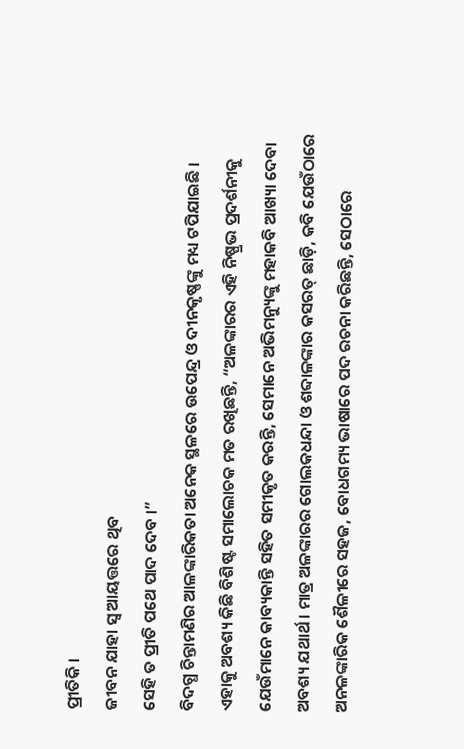ପ୍ରୀତିକି ।
ଜୀବନ ଯାହା ସ୍ଵ ଆୟତ୍ତରେ ଥିବ
ସେହି ତ ପ୍ରୀତି ପଥେ ପାଦ ଦେବ ।”
ବିଦଗ୍ଧ ଚିନ୍ତାମଣିର ଆଳଙ୍କାରିକତା ଅନେକ ସ୍ଥଳରେ ଉପେନ୍ଦ୍ର ଓ ଦୀନକୃଷ୍ଣଙ୍କୁ ମଧ୍ୟ ଟପିଯାଇଛି । ଏହାକୁ ଅବଶ୍ୟ କିଛି ବିଶିଷ୍ଟ ସମାଲୋଚକ ମତ ରଖିଛନ୍ତି, “ଅଳଙ୍କାରର ଏହି ନିଷ୍ପ୍ରଭ ପ୍ରଦର୍ଶନୀକୁ ଯେଉଁମାନେ କାବ୍ୟକାନ୍ତି ସହିତ ସମୀକୃତ କରନ୍ତି, ସେମାନେ ଅଭିମନ୍ୟୁଙ୍କୁ ମହାକବି ଆଖ୍ୟା ଦେବା ଅବଶ୍ୟ ଯଥାର୍ଥ । ମାତ୍ର ଅଳଙ୍କାରର ଗୋଲକଧନ୍ଦା ଓ ଶବ୍ଦାଳଙ୍କାର କସରତ୍ ଛାଡ଼ି, କବି ଯେଉଁଠାରେ ଅନଳଙ୍କାରିକ ଶୈଳୀରେ ସହଜ, ବୋଧଗମ୍ୟ ଭାଷାରେ ପଦ ରଚନା କରିଛନ୍ତି, ସେଠାରେ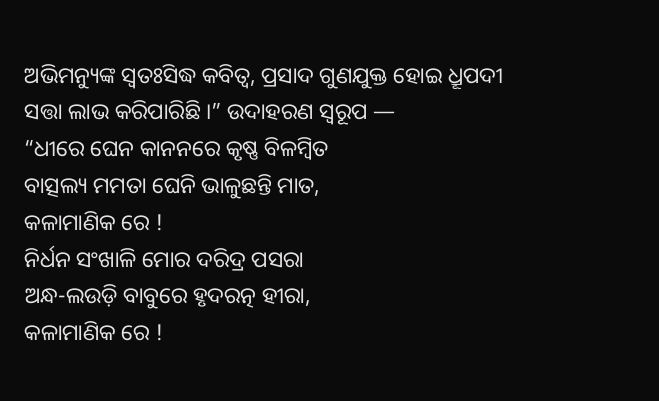ଅଭିମନ୍ୟୁଙ୍କ ସ୍ଵତଃସିଦ୍ଧ କବିତ୍ଵ, ପ୍ରସାଦ ଗୁଣଯୁକ୍ତ ହୋଇ ଧ୍ରୂପଦୀ ସତ୍ତା ଲାଭ କରିପାରିଛି ‌।” ଉଦାହରଣ ସ୍ୱରୂପ —
“ଧୀରେ ଘେନ କାନନରେ କୃଷ୍ଣ ବିଳମ୍ବିତ
ବାତ୍ସଲ୍ୟ ମମତା ଘେନି ଭାଳୁଛନ୍ତି ମାତ,
କଳାମାଣିକ ରେ !
ନିର୍ଧନ ସଂଖାଳି ମୋର ଦରିଦ୍ର ପସରା
ଅନ୍ଧ-ଲଉଡ଼ି ବାବୁରେ ହୃଦରତ୍ନ ହୀରା,
କଳାମାଣିକ ରେ !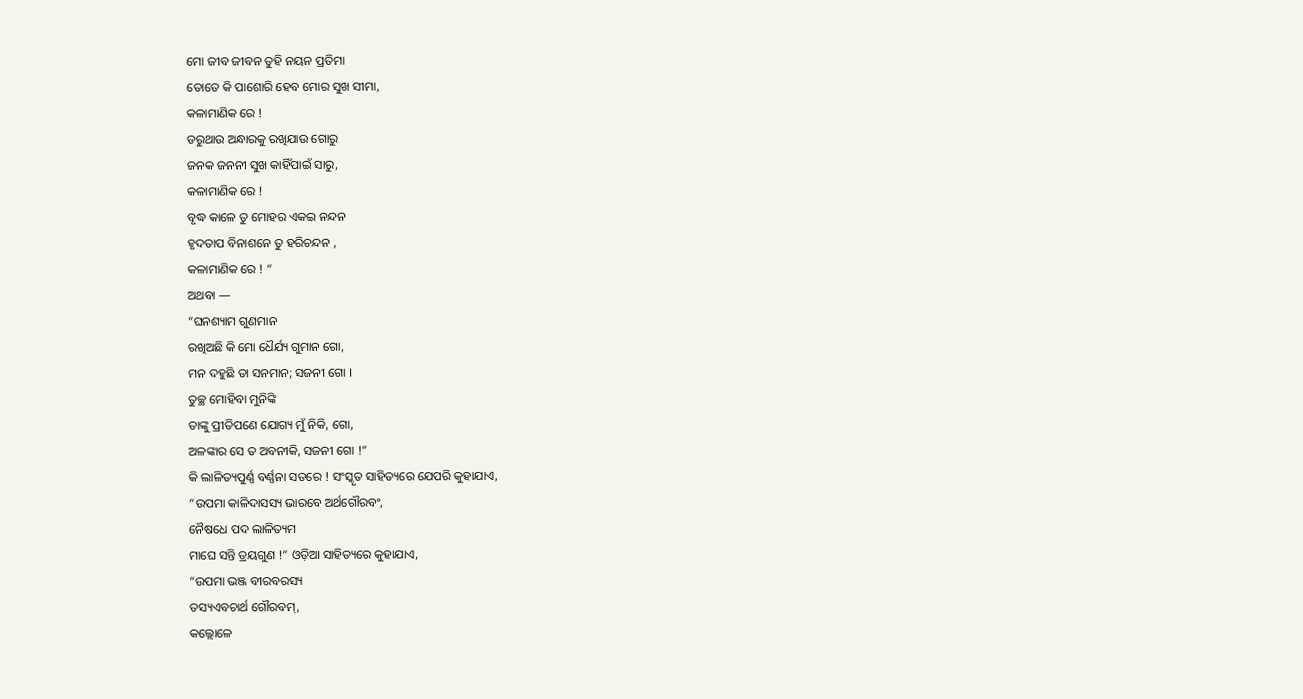ମୋ ଜୀବ ଜୀବନ ତୁହି ନୟନ ପ୍ରତିମା
ତୋତେ କି ପାଶୋରି ହେବ ମୋର ସୁଖ ସୀମା,
କଳାମାଣିକ ରେ !
ଡରୁଥାଉ ଅନ୍ଧାରକୁ ରଖିଯାଉ ଗୋରୁ
ଜନକ ଜନନୀ ସୁଖ କାହିଁପାଇଁ ସାରୁ,
କଳାମାଣିକ ରେ !
ବୃଦ୍ଧ କାଳେ ତୁ ମୋହର ଏକଇ ନନ୍ଦନ
ହୃଦତାପ ବିନାଶନେ ତୁ ହରିଚନ୍ଦନ ,
କଳାମାଣିକ ରେ ! “
ଅଥବା —
“ଘନଶ୍ୟାମ ଗୁଣମାନ
ରଖିଅଛି କି ମୋ ଧୈର୍ଯ୍ୟ ଗୁମାନ ଗୋ,
ମନ ଦହୁଛି ତା ସନମାନ; ସଜନୀ ଗୋ ।
ତୁଚ୍ଛ ମୋହିବା ମୁନିଙ୍କି
ତାଙ୍କୁ ପ୍ରୀତିପଣେ ଯୋଗ୍ୟ ମୁଁ ନିକି, ଗୋ,
ଅଳଙ୍କାର ସେ ତ ଅବନୀକି, ସଜନୀ ଗୋ !”
କି ଲାଳିତ୍ୟପୁର୍ଣ୍ଣ ବର୍ଣ୍ଣନା ସତରେ ! ସଂସ୍କୃତ ସାହିତ୍ୟରେ ଯେପରି କୁହାଯାଏ,
“ଉପମା କାଳିଦାସସ୍ୟ ଭାରବେ ଅର୍ଥଗୌରବଂ,
ନୈଷଧେ ପଦ ଲାଳିତ୍ୟମ
ମାଘେ ସନ୍ତି ତ୍ରୟଗୁଣ !” ଓଡ଼ିଆ ସାହିତ୍ୟରେ କୁହାଯାଏ,
“ଉପମା ଭଞ୍ଜ ବୀରବରସ୍ୟ
ତସ୍ୟଏବଚାର୍ଥ ଗୌରବମ୍,
କଲ୍ଲୋଳେ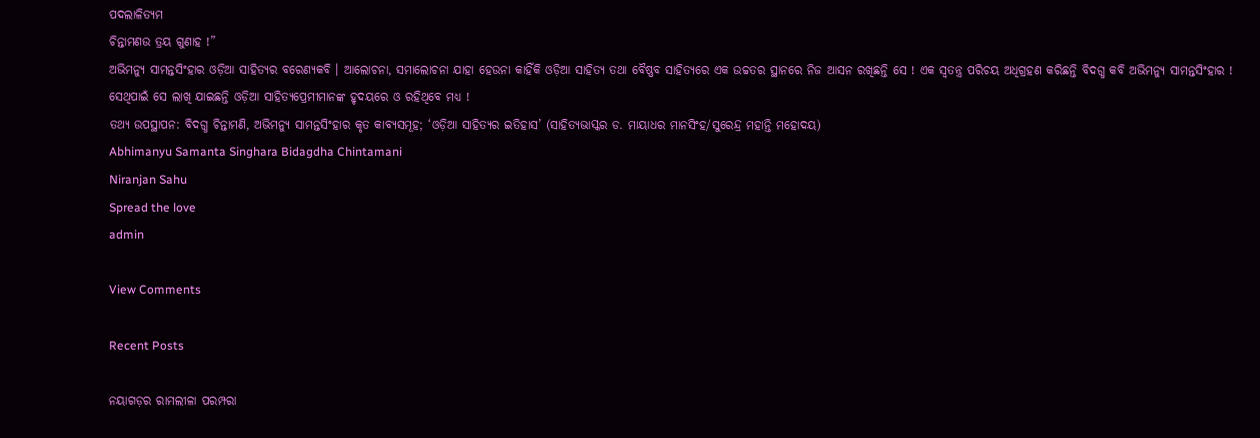ପଦଲାଳିତ୍ୟମ
ଚିନ୍ତାମଣଉ ତ୍ରୟ ଗୁଣାହ !”
ଅଭିମନ୍ୟୁ ସାମନ୍ତସିଂହାର ଓଡ଼ିଆ ସାହିତ୍ୟର ବରେଣ୍ୟକବି । ଆଲୋଚନା, ସମାଲୋଚନା ଯାହା ହେଉନା କାହିଁକି ଓଡ଼ିଆ ସାହିତ୍ୟ ତଥା ବୈଷ୍ଣବ ସାହିତ୍ୟରେ ଏକ ଉଚ୍ଚତର ସ୍ଥାନରେ ନିଜ ଆସନ ରଖିଛନ୍ତି ସେ ! ଏକ ସ୍ବତନ୍ତ୍ର ପରିଚୟ ଅଧିଗ୍ରହଣ କରିଛନ୍ତି ବିଦଗ୍ଧ କବି ଅଭିମନ୍ୟୁ ସାମନ୍ତସିଂହାର ! ସେଥିପାଇଁ ସେ ଲାଖି ଯାଇଛନ୍ତି ଓଡ଼ିଆ ସାହିତ୍ୟପ୍ରେମୀମାନଙ୍କ ହୃଦୟରେ ଓ ରହିଥିବେ ମଧ୍ୟ !
ତଥ୍ୟ ଉପସ୍ଥାପନ: ବିଦଗ୍ଧ ଚିନ୍ତାମଣି, ଅଭିମନ୍ୟୁ ସାମନ୍ତସିଂହାର କୃତ କାବ୍ୟସମୂହ; ‘ଓଡ଼ିଆ ସାହିତ୍ୟର ଇତିହାସ’ (ସାହିତ୍ୟଭାସ୍କର ଡ. ମାୟାଧର ମାନସିଂହ/ସୁରେନ୍ଦ୍ର ମହାନ୍ତି ମହୋଦୟ)
Abhimanyu Samanta Singhara Bidagdha Chintamani
Niranjan Sahu
Spread the love
admin

View Comments

Recent Posts

ନୟାଗଡ଼ର ରାମଲୀଳା ପରମ୍ପରା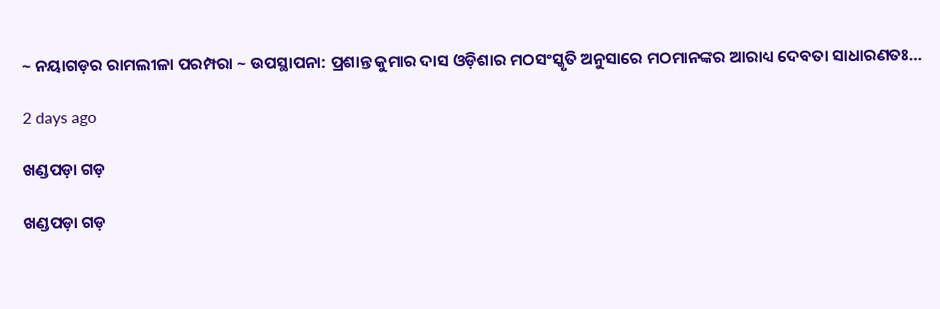~ ନୟାଗଡ଼ର ରାମଲୀଳା ପରମ୍ପରା ~ ଉପସ୍ଥାପନା: ପ୍ରଶାନ୍ତ କୁମାର ଦାସ ଓଡ଼ିଶାର ମଠସଂସ୍କୃତି ଅନୁସାରେ ମଠମାନଙ୍କର ଆରାଧ୍ୟ ଦେବତା ସାଧାରଣତଃ…

2 days ago

ଖଣ୍ଡପଡ଼ା ଗଡ଼

ଖଣ୍ଡପଡ଼ା ଗଡ଼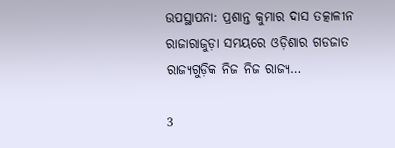ଉପସ୍ଥାପନା: ପ୍ରଶାନ୍ତ କୁମାର ଦାସ ତତ୍କାଳୀନ ରାଜାରାଜୁଡ଼ା ସମୟରେ ଓଡ଼ିଶାର ଗଡଜାତ ରାଜ୍ୟଗୁଡ଼ିକ ନିଜ ନିଜ ରାଜ୍ୟ…

3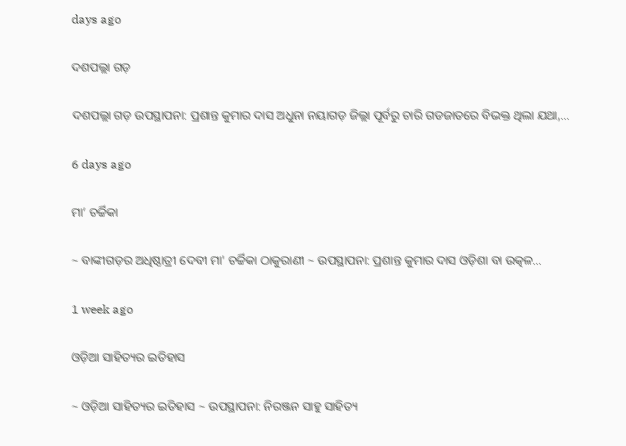days ago

ଦଶପଲ୍ଲା ଗଡ଼

ଦଶପଲ୍ଲା ଗଡ଼ ଉପସ୍ଥାପନା: ପ୍ରଶାନ୍ତ କୁମାର ଦାସ ଅଧୁନା ନୟାଗଡ଼ ଜିଲ୍ଲା ପୂର୍ବରୁ ଚାରି ଗଡଜାତରେ ବିଭକ୍ତ ଥିଲା ଯଥା,…

6 days ago

ମା’ ଚର୍ଚ୍ଚିକା

~ ବାଙ୍କୀଗଡ଼ର ଅଧିଷ୍ଠାତ୍ରୀ ଦେବୀ ମା' ଚର୍ଚ୍ଚିକା ଠାକୁରାଣୀ ~ ଉପସ୍ଥାପନା: ପ୍ରଶାନ୍ତ କୁମାର ଦାସ ଓଡ଼ିଶା ବା ଉତ୍କଳ…

1 week ago

ଓଡ଼ିଆ ସାହିତ୍ୟର ଇତିହାସ

~ ଓଡ଼ିଆ ସାହିତ୍ୟର ଇତିହାସ ~ ଉପସ୍ଥାପନା: ନିରଞ୍ଜନ ସାହୁ ସାହିତ୍ୟ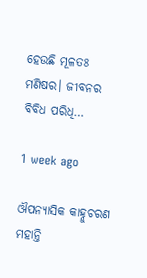ହେଉଛି ମୂଳତଃ ମଣିଷର। ଜୀବନର ବିବିଧ ପରିଧି…

1 week ago

ଔପନ୍ୟାସିକ କାହ୍ନୁଚରଣ ମହାନ୍ତି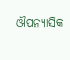ଔପନ୍ୟାସିକ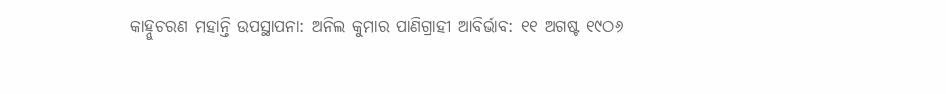କାହ୍ନୁଚରଣ ମହାନ୍ତି ଉପସ୍ଥାପନା: ଅନିଲ କୁମାର ପାଣିଗ୍ରାହୀ ଆବିର୍ଭାବ: ୧୧ ଅଗଷ୍ଟ ୧୯ଠ୬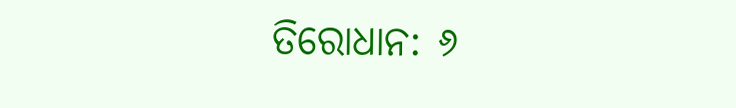ତିରୋଧାନ: ୬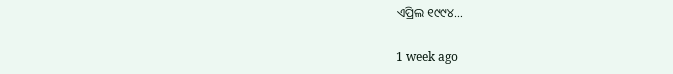ଏପ୍ରିଲ ୧୯୯୪…

1 week ago